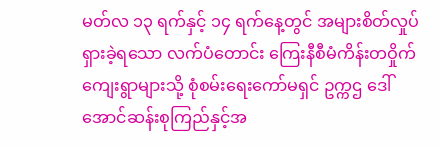မတ်လ ၁၃ ရက်နှင့် ၁၄ ရက်နေ့တွင် အများစိတ်လှုပ်ရှားခဲ့ရသော လက်ပံတောင်း ကြေးနီစီမံကိန်းတဝှိုက် ကျေးရွာများသို့ စုံစမ်းရေးကော်မရှင် ဥက္ကဌ ဒေါ်အောင်ဆန်းစုကြည်နှင့်အ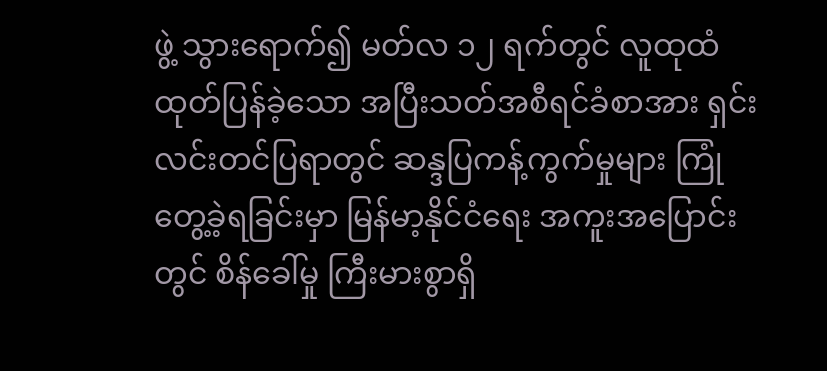ဖွဲ့ သွားရောက်၍ မတ်လ ၁၂ ရက်တွင် လူထုထံ ထုတ်ပြန်ခဲ့သော အပြီးသတ်အစီရင်ခံစာအား ရှင်းလင်းတင်ပြရာတွင် ဆန္ဒပြကန့်ကွက်မှုများ ကြုံတွေ့ခဲ့ရခြင်းမှာ မြန်မာ့နိုင်ငံရေး အကူးအပြောင်းတွင် စိန်ခေါ်မှု ကြီးမားစွာရှိ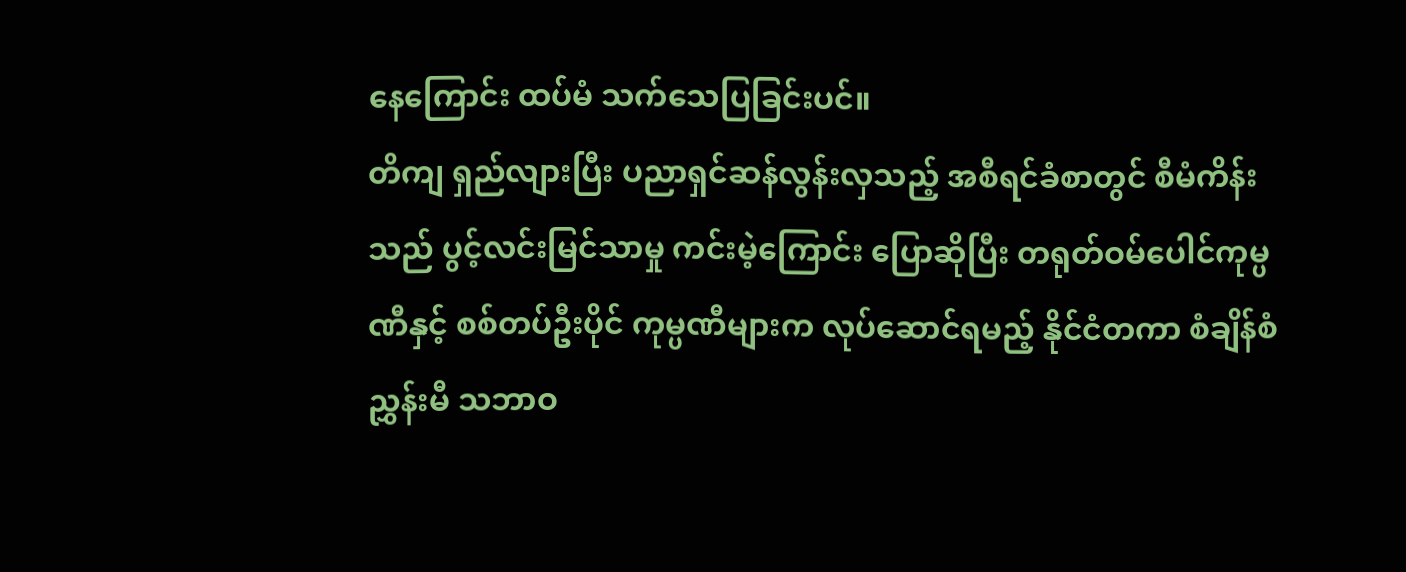နေကြောင်း ထပ်မံ သက်သေပြခြင်းပင်။
တိကျ ရှည်လျားပြီး ပညာရှင်ဆန်လွန်းလှသည့် အစီရင်ခံစာတွင် စီမံကိန်းသည် ပွင့်လင်းမြင်သာမှု ကင်းမဲ့ကြောင်း ပြောဆိုပြီး တရုတ်ဝမ်ပေါင်ကုမ္ပဏီနှင့် စစ်တပ်ဦးပိုင် ကုမ္ပဏီများက လုပ်ဆောင်ရမည့် နိုင်ငံတကာ စံချိန်စံညွှန်းမီ သဘာဝ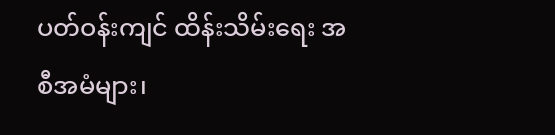ပတ်ဝန်းကျင် ထိန်းသိမ်းရေး အစီအမံများ၊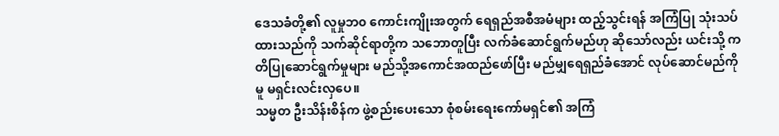ဒေသခံတို့၏ လူမှုဘ၀ ကောင်းကျိုးအတွက် ရေရှည်အစီအမံများ ထည့်သွင်းရန် အကြံပြု သုံးသပ်ထားသည်ကို သက်ဆိုင်ရာတို့က သဘောတူပြီး လက်ခံဆောင်ရွက်မည်ဟု ဆိုသော်လည်း ယင်းသို့ ကတိပြုဆောင်ရွက်မှုများ မည်သို့အကောင်အထည်ဖော်ပြီး မည်မျှရေရှည်ခံအောင် လုပ်ဆောင်မည်ကိုမူ မရှင်းလင်းလှပေ။
သမ္မတ ဦးသိန်းစိန်က ဖွဲ့စည်းပေးသော စုံစမ်းရေးကော်မရှင်၏ အကြံ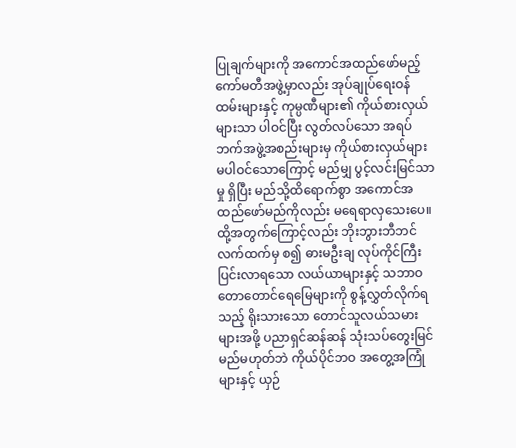ပြုချက်များကို အကောင်အထည်ဖော်မည့် ကော်မတီအဖွဲ့မှာလည်း အုပ်ချုပ်ရေးဝန်ထမ်းများနှင့် ကုမ္ပဏီများ၏ ကိုယ်စားလှယ်များသာ ပါဝင်ပြီး လွတ်လပ်သော အရပ်ဘက်အဖွဲ့အစည်းများမှ ကိုယ်စားလှယ်များ မပါဝင်သောကြောင့် မည်မျှ ပွင့်လင်းမြင်သာမှု ရှိပြီး မည်သို့ထိရောက်စွာ အကောင်အထည်ဖော်မည်ကိုလည်း မရေရာလှသေးပေ။
ထို့အတွက်ကြောင့်လည်း ဘိုးဘွားဘီဘင် လက်ထက်မှ စ၍ ဓားမဦးချ လုပ်ကိုင်ကြီးပြင်းလာရသော လယ်ယာများနှင့် သဘာဝတောတောင်ရေမြေများကို စွန့်လွှတ်လိုက်ရသည့် ရိုးသားသော တောင်သူလယ်သမားများအဖို့ ပညာရှင်ဆန်ဆန် သုံးသပ်တွေးမြင်မည်မဟုတ်ဘဲ ကိုယ်ပိုင်ဘဝ အတွေ့အကြုံများနှင့် ယှဉ်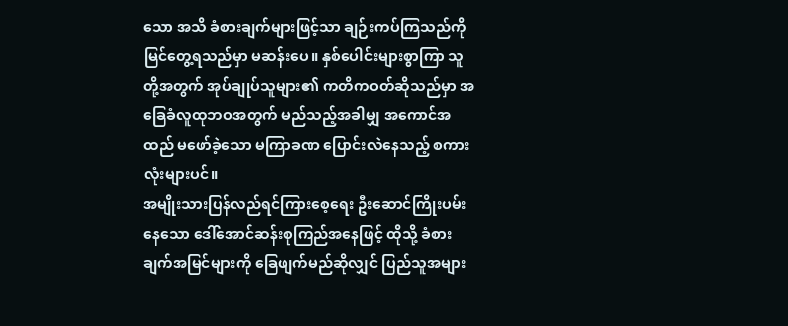သော အသိ ခံစားချက်များဖြင့်သာ ချဉ်းကပ်ကြသည်ကို မြင်တွေ့ရသည်မှာ မဆန်းပေ။ နှစ်ပေါင်းများစွာကြာ သူတို့အတွက် အုပ်ချုပ်သူများ၏ ကတိကဝတ်ဆိုသည်မှာ အခြေခံလူထုဘဝအတွက် မည်သည့်အခါမျှ အကောင်အထည် မဖော်ခဲ့သော မကြာခဏ ပြောင်းလဲနေသည့် စကားလုံးများပင်။
အမျိုးသားပြန်လည်ရင်ကြားစေ့ရေး ဦးဆောင်ကြိုးပမ်းနေသော ဒေါ်အောင်ဆန်းစုကြည်အနေဖြင့် ထိုသို့ ခံစားချက်အမြင်များကို ခြေဖျက်မည်ဆိုလျှင် ပြည်သူအများ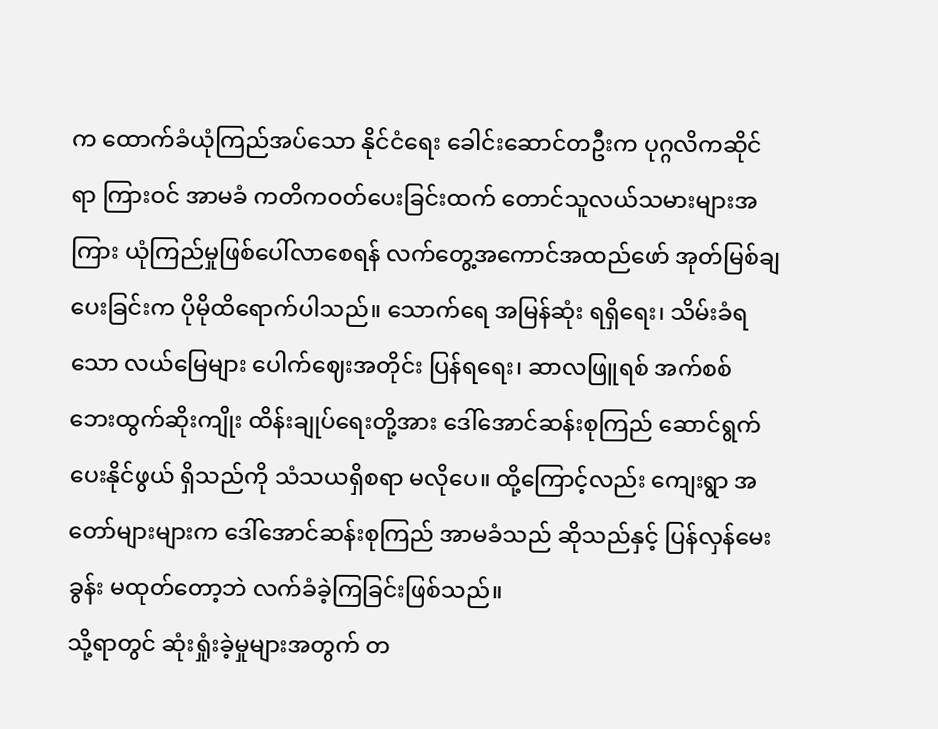က ထောက်ခံယုံကြည်အပ်သော နိုင်ငံရေး ခေါင်းဆောင်တဦးက ပုဂ္ဂလိကဆိုင်ရာ ကြားဝင် အာမခံ ကတိကဝတ်ပေးခြင်းထက် တောင်သူလယ်သမားများအကြား ယုံကြည်မှုဖြစ်ပေါ်လာစေရန် လက်တွေ့အကောင်အထည်ဖော် အုတ်မြစ်ချပေးခြင်းက ပိုမိုထိရောက်ပါသည်။ သောက်ရေ အမြန်ဆုံး ရရှိရေး၊ သိမ်းခံရသော လယ်မြေများ ပေါက်ဈေးအတိုင်း ပြန်ရရေး၊ ဆာလဖြူရစ် အက်စစ် ဘေးထွက်ဆိုးကျိုး ထိန်းချုပ်ရေးတို့အား ဒေါ်အောင်ဆန်းစုကြည် ဆောင်ရွက်ပေးနိုင်ဖွယ် ရှိသည်ကို သံသယရှိစရာ မလိုပေ။ ထို့ကြောင့်လည်း ကျေးရွာ အတော်များများက ဒေါ်အောင်ဆန်းစုကြည် အာမခံသည် ဆိုသည်နှင့် ပြန်လှန်မေးခွန်း မထုတ်တော့ဘဲ လက်ခံခဲ့ကြခြင်းဖြစ်သည်။
သို့ရာတွင် ဆုံးရှုံးခဲ့မှုများအတွက် တ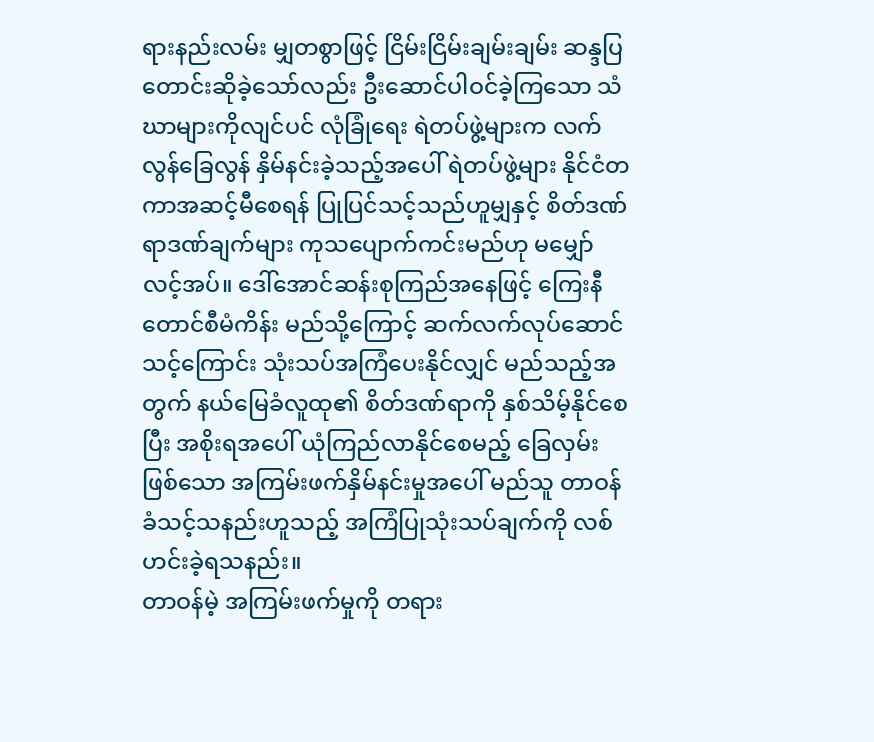ရားနည်းလမ်း မျှတစွာဖြင့် ငြိမ်းငြိမ်းချမ်းချမ်း ဆန္ဒပြ တောင်းဆိုခဲ့သော်လည်း ဦးဆောင်ပါဝင်ခဲ့ကြသော သံဃာများကိုလျင်ပင် လုံခြုံရေး ရဲတပ်ဖွဲ့များက လက်လွန်ခြေလွန် နှိမ်နင်းခဲ့သည့်အပေါ် ရဲတပ်ဖွဲ့များ နိုင်ငံတကာအဆင့်မီစေရန် ပြုပြင်သင့်သည်ဟူမျှနှင့် စိတ်ဒဏ်ရာဒဏ်ချက်များ ကုသပျောက်ကင်းမည်ဟု မမျှော်လင့်အပ်။ ဒေါ်အောင်ဆန်းစုကြည်အနေဖြင့် ကြေးနီတောင်စီမံကိန်း မည်သို့ကြောင့် ဆက်လက်လုပ်ဆောင်သင့်ကြောင်း သုံးသပ်အကြံပေးနိုင်လျှင် မည်သည့်အတွက် နယ်မြေခံလူထု၏ စိတ်ဒဏ်ရာကို နှစ်သိမ့်နိုင်စေပြီး အစိုးရအပေါ် ယုံကြည်လာနိုင်စေမည့် ခြေလှမ်းဖြစ်သော အကြမ်းဖက်နှိမ်နင်းမှုအပေါ် မည်သူ တာဝန်ခံသင့်သနည်းဟူသည့် အကြံပြုသုံးသပ်ချက်ကို လစ်ဟင်းခဲ့ရသနည်း။
တာဝန်မဲ့ အကြမ်းဖက်မှုကို တရား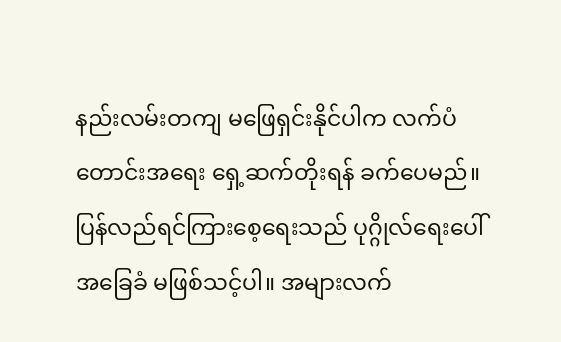နည်းလမ်းတကျ မဖြေရှင်းနိုင်ပါက လက်ပံတောင်းအရေး ရှေ့ဆက်တိုးရန် ခက်ပေမည်။ ပြန်လည်ရင်ကြားစေ့ရေးသည် ပုဂ္ဂိုလ်ရေးပေါ် အခြေခံ မဖြစ်သင့်ပါ။ အများလက်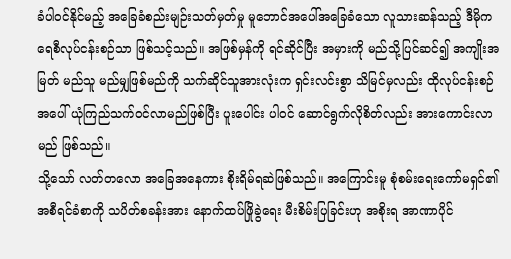ခံပါဝင်နိုင်မည့် အခြေခံစည်းမျဉ်းသတ်မှတ်မှု မူဘောင်အပေါ်အခြေခံသော လူသားဆန်သည့် ဒီမိုကရေစီလုပ်ငန်းစဉ်သာ ဖြစ်သင့်သည်။ အဖြစ်မှန်ကို ရင်ဆိုင်ပြီး အမှားကို မည်သို့ပြင်ဆင်၍ အကျိုးအမြတ် မည်သူ မည်မျှဖြစ်မည်ကို သက်ဆိုင်သူအားလုံးက ရှင်းလင်းစွာ သိမြင်မှလည်း ထိုလုပ်ငန်းစဉ်အပေါ် ယုံကြည်သက်ဝင်လာမည်ဖြစ်ပြီး ပူးပေါင်း ပါဝင် ဆောင်ရွက်လိုစိတ်လည်း အားကောင်းလာမည် ဖြစ်သည်။
သို့သော် လတ်တလော အခြေအနေကား စိုးရိမ်ရဆဲဖြစ်သည်။ အကြောင်းမူ စုံစမ်းရေးကော်မရှင်၏ အစီရင်ခံစာကို သပိတ်စခန်းအား နောက်ထပ်ဖြိုခွဲရေး မီးစိမ်းပြခြင်းဟု အစိုးရ အာဏာပိုင်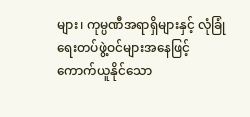များ၊ ကုမ္ပဏီအရာရှိများနှင့် လုံခြုံရေးတပ်ဖွဲ့ဝင်များအနေဖြင့် ကောက်ယူနိုင်သော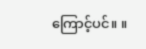ကြောင့်ပင်။ ။